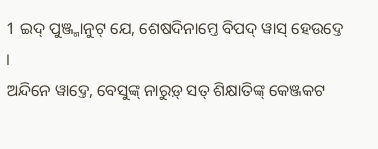1 ଇଦ୍ ପୁଞ୍ଜ୍ମାନୁଟ୍ ଯେ, ଶେଷଦିନାମ୍ତେ ବିପଦ୍ ୱାସ୍ ହେଉଦ୍ତେ ।
ଅନ୍ଦିନେ ୱାଦ୍ତେ, ବେସୁଙ୍କ୍ ନାରୁଡ଼୍ ସତ୍ ଶିକ୍ଷାତିଙ୍କ୍ କେଞ୍ଜକଟ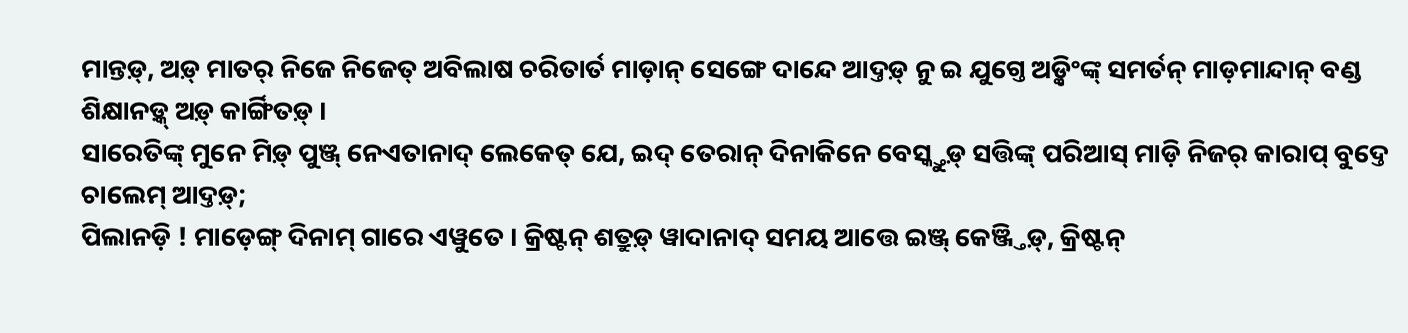ମାନ୍ତଡ଼୍, ଅଡ଼୍ ମାତର୍ ନିଜେ ନିଜେତ୍ ଅବିଲାଷ ଚରିତାର୍ତ ମାଡ଼ାନ୍ ସେଙ୍ଗେ ଦାନ୍ଦେ ଆଦ୍ତଡ଼୍ ନୁ ଇ ଯୁଗ୍ତେ ଅଡ଼୍କିଂଙ୍କ୍ ସମର୍ତନ୍ ମାଡ଼ମାନ୍ଦାନ୍ ବଣ୍ଡ ଶିକ୍ଷାନଡ଼୍କ୍ ଅଡ଼୍ କାର୍ଙ୍ଗିତଡ଼୍ ।
ସାରେତିଙ୍କ୍ ମୁନେ ମିଡ଼୍ ପୁଞ୍ଜ୍ ନେଏତାନାଦ୍ ଲେକେତ୍ ଯେ, ଇଦ୍ ତେରାନ୍ ଦିନାକିନେ ବେସ୍କ୍ତୁଡ଼୍ ସତ୍ତିଙ୍କ୍ ପରିଆସ୍ ମାଡ଼ି ନିଜର୍ କାରାପ୍ ବୁଦ୍ତେ ଚାଲେମ୍ ଆଦ୍ତଡ଼୍;
ପିଲାନଡ଼ି ! ମାଡ଼େଙ୍ଗ୍ ଦିନାମ୍ ଗାରେ ଏୱୁତେ । କ୍ରିଷ୍ଟନ୍ ଶତ୍ରୁଡ଼୍ ୱାଦାନାଦ୍ ସମୟ ଆତ୍ତେ ଇଞ୍ଜ୍ କେଞ୍ଜ୍ତିଡ଼୍, କ୍ରିଷ୍ଟନ୍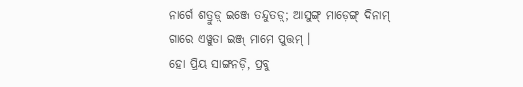ନାର୍ଗେ ଶତ୍ରୁଡ଼୍ ଇଞ୍ଜେ ତନ୍ଦୁତଡ଼୍; ଆସୁଙ୍ଗ୍ ମାଡ଼େଙ୍ଗ୍ ଦିନାମ୍ ଗାରେ ଏୱୁତା ଇଞ୍ଜ୍ ମାମେ ପୁତ୍ତମ୍ ।
ହୋ ପ୍ରିୟ ସାଙ୍ଗନଡ଼ି, ପ୍ରବୁ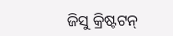ଜିସୁ କ୍ରିଷ୍ଟଟନ୍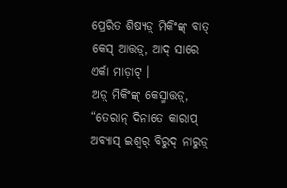ପ୍ରେରିତ ଶିଷ୍ୟଡ଼୍ ମିକିଂଙ୍କ୍ ବାତ୍ କେସ୍ ଆତ୍ତଡ଼୍, ଆଦ୍ ସାରେ ଏର୍କା ମାଡ଼ାଟ୍ ।
ଅଡ଼୍ ମିକିଂଙ୍କ୍ କେସ୍ମାତ୍ତଡ଼୍, “ତେରାନ୍ ଦିନାତେ କାରାପ୍ ଅବ୍ୟାସ୍ ଇଶ୍ୱର୍ ବିରୁଦ୍ ନାରୁଡ଼୍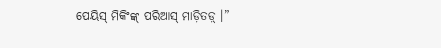ପେୟିସ୍ ମିକିଂଙ୍କ୍ ପରିଆସ୍ ମାଡ଼ିତଡ଼୍ ।”